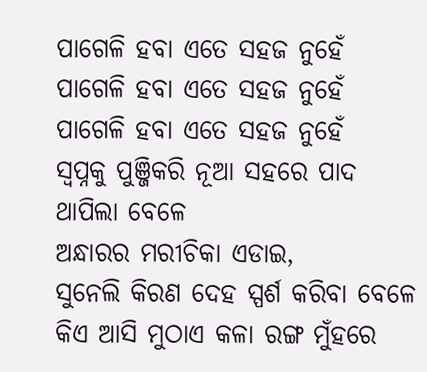ପାଗେଳି ହବା ଏତେ ସହଜ ନୁହେଁ
ପାଗେଳି ହବା ଏତେ ସହଜ ନୁହେଁ
ପାଗେଳି ହବା ଏତେ ସହଜ ନୁହେଁ
ସ୍ଵପ୍ନକୁ ପୁଞ୍ଜିକରି ନୂଆ ସହରେ ପାଦ ଥାପିଲା ବେଳେ
ଅନ୍ଧାରର ମରୀଚିକା ଏଡାଇ,
ସୁନେଲି କିରଣ ଦେହ ସ୍ପର୍ଶ କରିବା ବେଳେ
କିଏ ଆସି ମୁଠାଏ କଳା ରଙ୍ଗ ମୁଁହରେ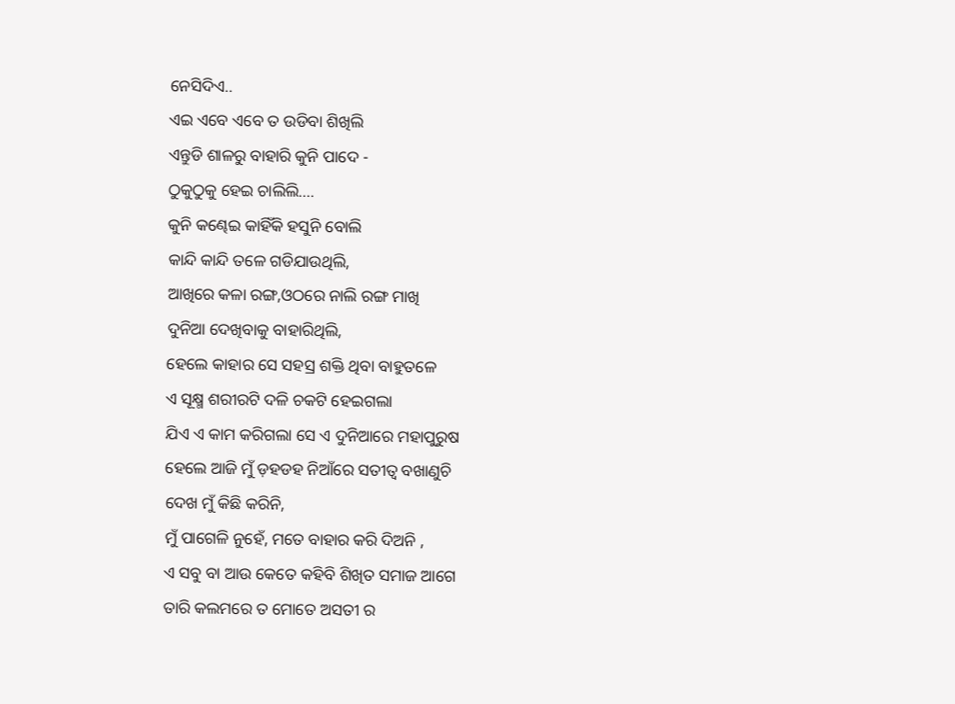ନେସିଦିଏ..
ଏଇ ଏବେ ଏବେ ତ ଉଡିବା ଶିଖିଲି
ଏନ୍ତୁଡି ଶାଳରୁ ବାହାରି କୁନି ପାଦେ -
ଠୁକୁଠୁକୁ ହେଇ ଚାଲିଲି....
କୁନି କଣ୍ଢେଇ କାହିଁକି ହସୁନି ବୋଲି
କାନ୍ଦି କାନ୍ଦି ତଳେ ଗଡିଯାଉଥିଲି,
ଆଖିରେ କଳା ରଙ୍ଗ,ଓଠରେ ନାଲି ରଙ୍ଗ ମାଖି
ଦୁନିଆ ଦେଖିବାକୁ ବାହାରିଥିଲି,
ହେଲେ କାହାର ସେ ସହସ୍ର ଶକ୍ତି ଥିବା ବାହୁତଳେ
ଏ ସୂକ୍ଷ୍ମ ଶରୀରଟି ଦଳି ଚକଟି ହେଇଗଲା
ଯିଏ ଏ କାମ କରିଗଲା ସେ ଏ ଦୁନିଆରେ ମହାପୁରୁଷ
ହେଲେ ଆଜି ମୁଁ ଡ଼ହଡହ ନିଆଁରେ ସତୀତ୍ଵ ବଖାଣୁଚି
ଦେଖ ମୁଁ କିଛି କରିନି,
ମୁଁ ପାଗେଳି ନୁହେଁ, ମତେ ବାହାର କରି ଦିଅନି ,
ଏ ସବୁ ବା ଆଉ କେତେ କହିବି ଶିଖିତ ସମାଜ ଆଗେ
ତାରି କଲମରେ ତ ମୋତେ ଅସତୀ ର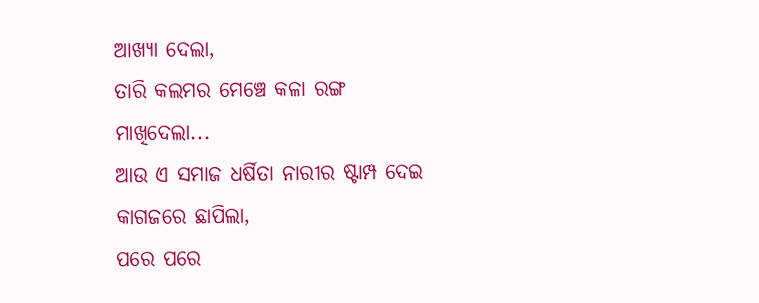ଆଖ୍ୟା ଦେଲା,
ତାରି କଲମର ମେଞ୍ଚେ କଳା ରଙ୍ଗ ମାଖିଦେଲା...
ଆଉ ଏ ସମାଜ ଧର୍ଷିତା ନାରୀର ଷ୍ଟାମ୍ପ ଦେଇ
କାଗଜରେ ଛାପିଲା,
ପରେ ପରେ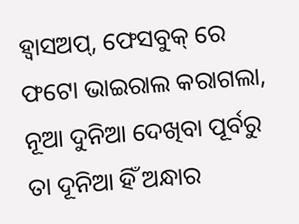ହ୍ୱାସଅପ୍, ଫେସବୁକ୍ ରେ
ଫଟୋ ଭାଇରାଲ କରାଗଲା,
ନୂଆ ଦୁନିଆ ଦେଖିବା ପୂର୍ବରୁ ତା ଦୂନିଆ ହିଁ ଅନ୍ଧାର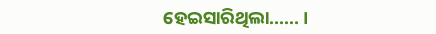ହେଇସାରିଥିଲା...... ।